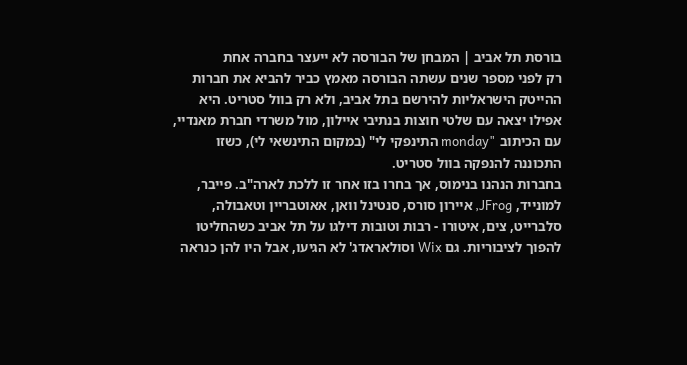בורסת תל אביב | המבחן של הבורסה לא ייעצר בחברה אחת
רק לפני מספר שנים עשתה הבורסה מאמץ כביר להביא את חברות ההייטק הישראליות להירשם בתל אביב, ולא רק בוול סטריט. היא אפילו יצאה עם שלטי חוצות בנתיבי איילון, מול משרדי חברת מאנדיי, עם הכיתוב "monday התינפקי לי" (במקום התינשאי לי), כשזו התכוננה להנפקה בוול סטריט.
בחברות הנהנו בנימוס, אך בחרו בזו אחר זו ללכת לארה"ב. פייבר, למונייד, JFrog, איירון סורס, סנטינל וואן, אאוטבריין וטאבולה, סלברייט, צים, איטורו - רבות וטובות דילגו על תל אביב כשהחליטו להפוך לציבוריות. גם Wix וסולאראדג' לא הגיעו, אבל היו להן כנראה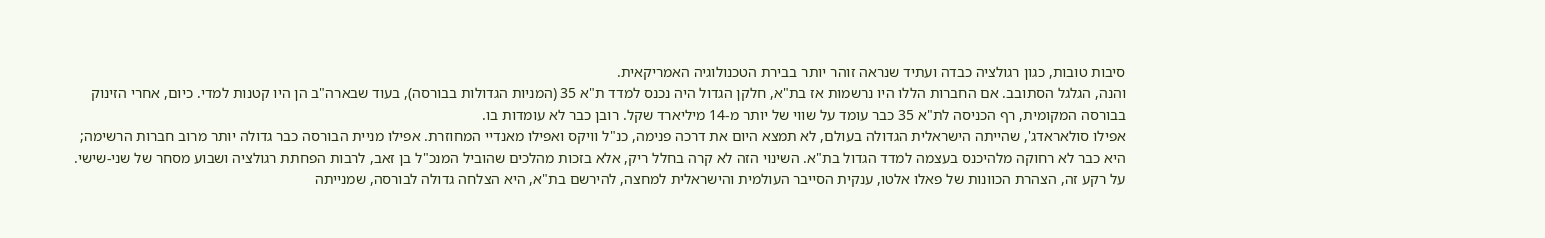סיבות טובות, כגון רגולציה כבדה ועתיד שנראה זוהר יותר בבירת הטכנולוגיה האמריקאית.
והנה, הגלגל הסתובב. אם החברות הללו היו נרשמות אז בת"א, חלקן הגדול היה נכנס למדד ת"א 35 (המניות הגדולות בבורסה), בעוד שבארה"ב הן היו קטנות למדי. כיום, אחרי הזינוק בבורסה המקומית, רף הכניסה לת"א 35 כבר עומד על שווי של יותר מ-14 מיליארד שקל. רובן כבר לא עומדות בו.
אפילו סולאראדג', שהייתה הישראלית הגדולה בעולם, לא תמצא היום את דרכה פנימה, כנ"ל וויקס ואפילו מאנדיי המחוזרת. אפילו מניית הבורסה כבר גדולה יותר מרוב חברות הרשימה; היא כבר לא רחוקה מלהיכנס בעצמה למדד הגדול בת"א. השינוי הזה לא קרה בחלל ריק, אלא בזכות מהלכים שהוביל המנכ"ל בן זאב, לרבות הפחתת רגולציה ושבוע מסחר של שני-שישי.
על רקע זה, הצהרת הכוונות של פאלו אלטו, ענקית הסייבר העולמית והישראלית למחצה, להירשם בת"א, היא הצלחה גדולה לבורסה, שמנייתה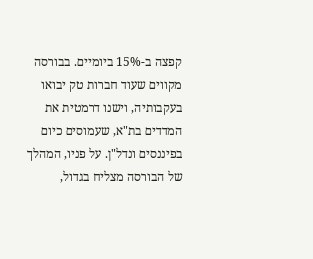קפצה ב-15% ביומיים. בבורסה מקווים שעוד חברות טק יבואו בעקבותיה, וישנו דרמטית את המדדים בת"א, שעמוסים כיום בפיננסים ונדל"ן. על פניו, המהלך של הבורסה מצליח בגדול,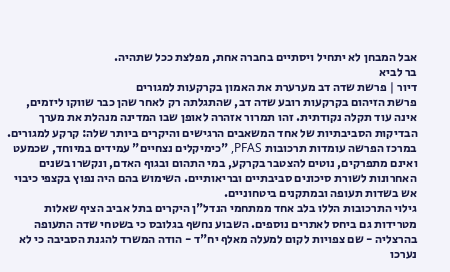אבל המבחן לא יתחיל ויסתיים בחברה אחת, מפלצת ככל שתהיה.
בר לביא
דיור | פרשת שדה דב מערערת את האמון בקרקעות למגורים
פרשת הזיהום בקרקעות רובע שדה דב, שהתגלתה רק לאחר שהן כבר שווקו ליזמים, אינה עוד תקלה נקודתית. זהו תמרור אזהרה לאופן שבו המדינה מנהלת את מערך הבדיקות הסביבתיות של אחד המשאבים הרגישים והיקרים ביותר שלה: קרקע למגורים.
במרכז הפרשה עומדות תרכובות PFAS, "כימיקלים נצחיים" עמידים במיוחד, שכמעט ואינם מתפרקים, נוטים להצטבר בקרקע, במי התהום ובגוף האדם, ונקשרו בשנים האחרונות לשורת סיכונים סביבתיים ובריאותיים. השימוש בהם היה נפוץ בקצפי כיבוי אש בשדות תעופה ובמתקנים ביטחוניים.
גילוי התרכובות הללו בלב אחד ממתחמי הנדל"ן היקרים בתל אביב הציף שאלות מטרידות גם ביחס לאתרים נוספים. השבוע נחשף בגלובס כי בשטחי שדה התעופה בהרצליה - שם צפויות לקום למעלה מאלף יח"ד - הודה המשרד להגנת הסביבה כי לא נערכו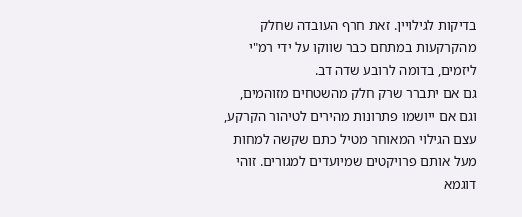בדיקות לגילויין. זאת חרף העובדה שחלק מהקרקעות במתחם כבר שווקו על ידי רמ"י ליזמים, בדומה לרובע שדה דב.
גם אם יתברר שרק חלק מהשטחים מזוהמים, וגם אם ייושמו פתרונות מהירים לטיהור הקרקע, עצם הגילוי המאוחר מטיל כתם שקשה למחות מעל אותם פרויקטים שמיועדים למגורים. זוהי דוגמא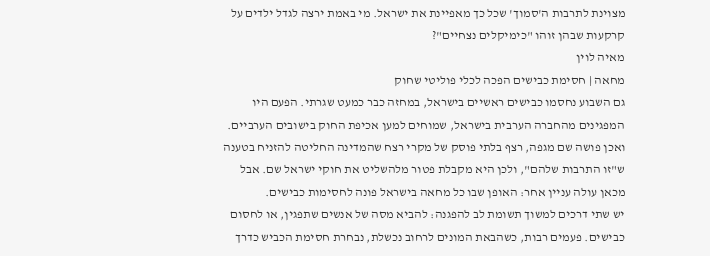מצוינת לתרבות ה'סמוך' שכל כך מאפיינת את ישראל. מי באמת ירצה לגדל ילדים על קרקעות שבהן זוהו "כימיקלים נצחיים"?
מאיה לוין
מחאה | חסימת כבישים הפכה לכלי פוליטי שחוק
גם השבוע נחסמו כבישים ראשיים בישראל, במחזה כבר כמעט שגרתי. הפעם היו המפגינים מהחברה הערבית בישראל, שמוחים למען אכיפת החוק בישובים הערביים. ואכן פושה שם מגפה, רצף בלתי פוסק של מקרי רצח שהמדינה החליטה להזניח בטענה ש"זו התרבות שלהם", ולכן היא מקבלת פטור מלהשליט את חוקי ישראל שם. אבל מכאן עולה עניין אחר: האופן שבו כל מחאה בישראל פונה לחסימות כבישים.
יש שתי דרכים למשוך תשומת לב להפגנה: להביא מסה של אנשים שתפגין, או לחסום כבישים. פעמים רבות, כשהבאת המונים לרחוב נכשלת, נבחרת חסימת הכביש כדרך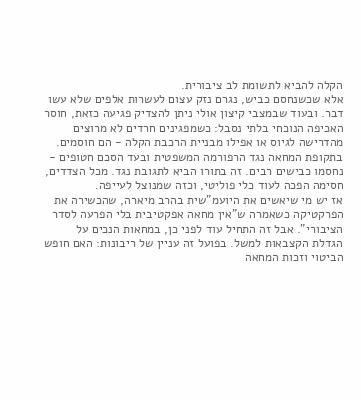הקלה להביא לתשומת לב ציבורית.
אלא שכשנחסם כביש, נגרם נזק עצום לעשרות אלפים שלא עשו דבר. ובעוד שבמצבי קיצון אולי ניתן להצדיק פגיעה כזאת, חוסר האכיפה הנוכחי בלתי נסבל: כשמפגינים חרדים לא מרוצים מהדרישה לגיוס או אפילו מבניית הרכבת הקלה - הם חוסמים. בתקופת המחאה נגד הרפורמה המשפטית ובעד הסכם חטופים - נחסמו כבישים רבים. זה בתורו הביא לתגובת נגד. מכל הצדדים, חסימה הפכה לעוד כלי פוליטי, וכזה שמנוצל לעייפה.
אז יש מי שיאשים את היועמ"שית בהרב מיארה, שהכשירה את הפרקטיקה כשאמרה ש"אין מחאה אפקטיבית בלי הפרעה לסדר הציבורי". אבל זה התחיל עוד לפני כן, במחאות הנכים על הגדלת הקצבאות למשל. בפועל זה עניין של ריבונות: האם חופש הביטוי וזכות המחאה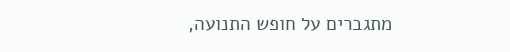מתגברים על חופש התנועה,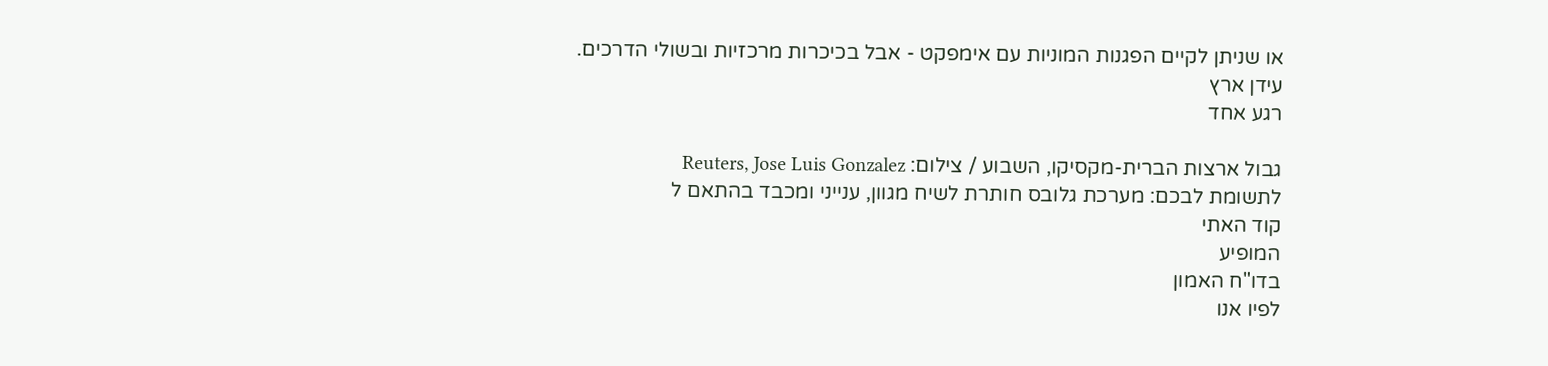או שניתן לקיים הפגנות המוניות עם אימפקט - אבל בכיכרות מרכזיות ובשולי הדרכים.
עידן ארץ
רגע אחד

גבול ארצות הברית-מקסיקו, השבוע / צילום: Reuters, Jose Luis Gonzalez
לתשומת לבכם: מערכת גלובס חותרת לשיח מגוון, ענייני ומכבד בהתאם ל
קוד האתי
המופיע
בדו"ח האמון
לפיו אנו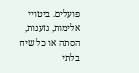פועלים. ביטויי אלימות, גזענות, הסתה או כל שיח בלתי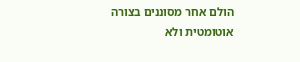הולם אחר מסוננים בצורה
אוטומטית ולא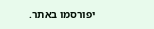יפורסמו באתר.